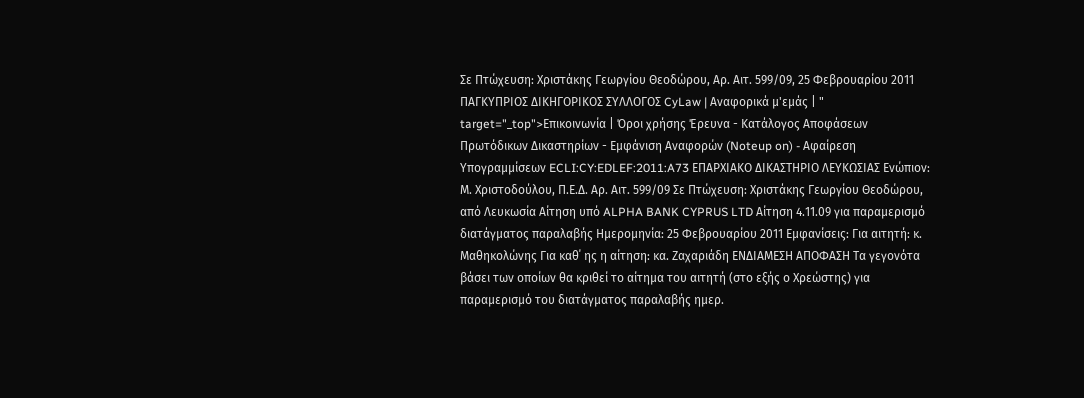Σε Πτώχευση: Χριστάκης Γεωργίου Θεοδώρου, Αρ. Αιτ. 599/09, 25 Φεβρουαρίου 2011 ΠΑΓΚΥΠΡΙΟΣ ΔΙΚΗΓΟΡΙΚΟΣ ΣΥΛΛΟΓΟΣ CyLaw | Αναφορικά μ'εμάς | " target="_top">Επικοινωνία | Όροι χρήσης Έρευνα - Κατάλογος Αποφάσεων Πρωτόδικων Δικαστηρίων - Εμφάνιση Αναφορών (Noteup on) - Αφαίρεση Υπογραμμίσεων ECLI:CY:EDLEF:2011:A73 ΕΠΑΡΧΙΑΚΟ ΔΙΚΑΣΤΗΡΙΟ ΛΕΥΚΩΣΙΑΣ Ενώπιον: Μ. Χριστοδούλου, Π.Ε.Δ. Αρ. Αιτ. 599/09 Σε Πτώχευση: Χριστάκης Γεωργίου Θεοδώρου, από Λευκωσία Αίτηση υπό ALPHA BANK CYPRUS LTD Αίτηση 4.11.09 για παραμερισμό διατάγματος παραλαβής Ημερομηνία: 25 Φεβρουαρίου 2011 Εμφανίσεις: Για αιτητή: κ. Μαθηκολώνης Για καθ΄ ης η αίτηση: κα. Ζαχαριάδη ΕΝΔΙΑΜΕΣΗ ΑΠΟΦΑΣΗ Τα γεγονότα βάσει των οποίων θα κριθεί το αίτημα του αιτητή (στο εξής ο Χρεώστης) για παραμερισμό του διατάγματος παραλαβής ημερ.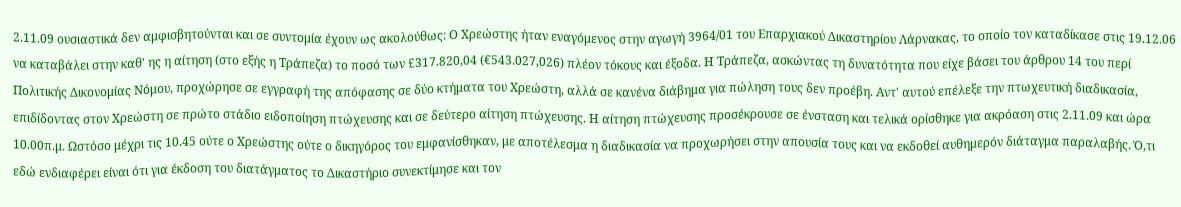2.11.09 ουσιαστικά δεν αμφισβητούνται και σε συντομία έχουν ως ακολούθως: Ο Xρεώστης ήταν εναγόμενος στην αγωγή 3964/01 του Επαρχιακού Δικαστηρίου Λάρνακας, το οποίο τον καταδίκασε στις 19.12.06 να καταβάλει στην καθ' ης η αίτηση (στο εξής η Τράπεζα) το ποσό των £317.820,04 (€543.027,026) πλέον τόκους και έξοδα. Η Τράπεζα, ασκώντας τη δυνατότητα που είχε βάσει του άρθρου 14 του περί Πολιτικής Δικονομίας Νόμου, προχώρησε σε εγγραφή της απόφασης σε δύο κτήματα του Χρεώστη, αλλά σε κανένα διάβημα για πώληση τους δεν προέβη. Αντ' αυτού επέλεξε την πτωχευτική διαδικασία, επιδίδοντας στον Χρεώστη σε πρώτο στάδιο ειδοποίηση πτώχευσης και σε δεύτερο αίτηση πτώχευσης. Η αίτηση πτώχευσης προσέκρουσε σε ένσταση και τελικά ορίσθηκε για ακρόαση στις 2.11.09 και ώρα 10.00π.μ. Ωστόσο μέχρι τις 10.45 ούτε ο Xρεώστης ούτε ο δικηγόρος του εμφανίσθηκαν, με αποτέλεσμα η διαδικασία να προχωρήσει στην απουσία τους και να εκδοθεί αυθημερόν διάταγμα παραλαβής. Ό,τι εδώ ενδιαφέρει είναι ότι για έκδοση του διατάγματος το Δικαστήριο συνεκτίμησε και τον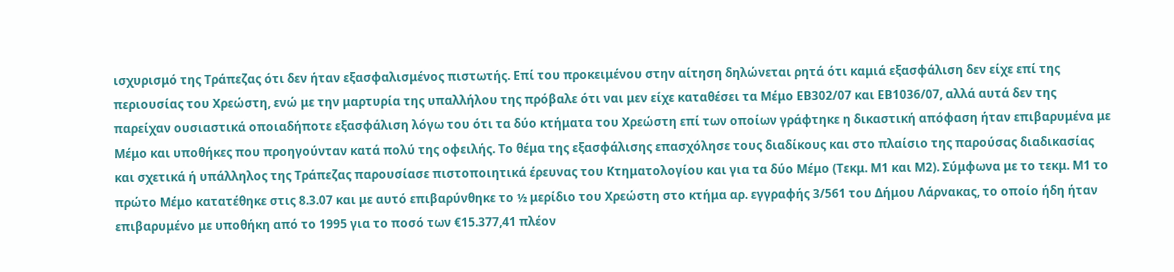ισχυρισμό της Τράπεζας ότι δεν ήταν εξασφαλισμένος πιστωτής. Επί του προκειμένου στην αίτηση δηλώνεται ρητά ότι καμιά εξασφάλιση δεν είχε επί της περιουσίας του Xρεώστη, ενώ με την μαρτυρία της υπαλλήλου της πρόβαλε ότι ναι μεν είχε καταθέσει τα Μέμο ΕΒ302/07 και ΕΒ1036/07, αλλά αυτά δεν της παρείχαν ουσιαστικά οποιαδήποτε εξασφάλιση λόγω του ότι τα δύο κτήματα του Xρεώστη επί των οποίων γράφτηκε η δικαστική απόφαση ήταν επιβαρυμένα με Μέμο και υποθήκες που προηγούνταν κατά πολύ της οφειλής. Το θέμα της εξασφάλισης επασχόλησε τους διαδίκους και στο πλαίσιο της παρούσας διαδικασίας και σχετικά ή υπάλληλος της Τράπεζας παρουσίασε πιστοποιητικά έρευνας του Κτηματολογίου και για τα δύο Μέμο (Τεκμ. Μ1 και Μ2). Σύμφωνα με το τεκμ. Μ1 το πρώτο Μέμο κατατέθηκε στις 8.3.07 και με αυτό επιβαρύνθηκε το ½ μερίδιο του Χρεώστη στο κτήμα αρ. εγγραφής 3/561 του Δήμου Λάρνακας, το οποίο ήδη ήταν επιβαρυμένο με υποθήκη από το 1995 για το ποσό των €15.377,41 πλέον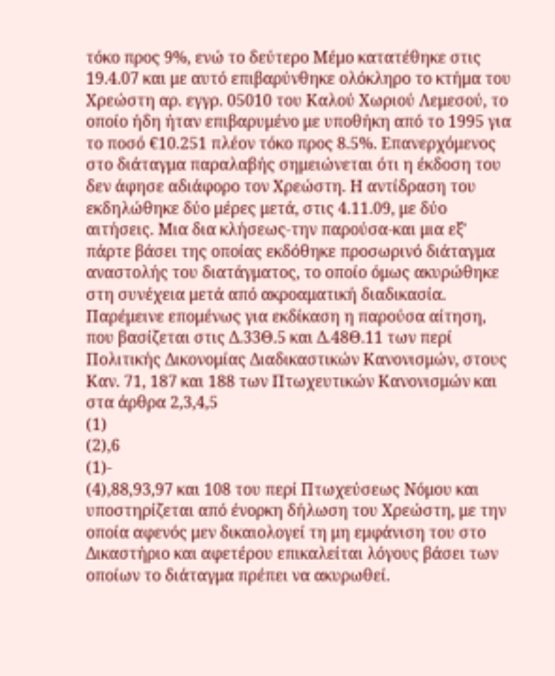τόκο προς 9%, ενώ το δεύτερο Μέμο κατατέθηκε στις 19.4.07 και με αυτό επιβαρύνθηκε ολόκληρο το κτήμα του Χρεώστη αρ. εγγρ. 05010 του Καλού Χωριού Λεμεσού, το οποίο ήδη ήταν επιβαρυμένο με υποθήκη από το 1995 για το ποσό €10.251 πλέον τόκο προς 8.5%. Επανερχόμενος στο διάταγμα παραλαβής σημειώνεται ότι η έκδοση του δεν άφησε αδιάφορο τον Xρεώστη. Η αντίδραση του εκδηλώθηκε δύο μέρες μετά, στις 4.11.09, με δύο αιτήσεις. Μια δια κλήσεως-την παρούσα-και μια εξ' πάρτε βάσει της οποίας εκδόθηκε προσωρινό διάταγμα αναστολής του διατάγματος, το οποίο όμως ακυρώθηκε στη συνέχεια μετά από ακροαματική διαδικασία. Παρέμεινε επομένως για εκδίκαση η παρούσα αίτηση, που βασίζεται στις Δ.33Θ.5 και Δ.48Θ.11 των περί Πολιτικής Δικονομίας Διαδικαστικών Κανονισμών, στους Καν. 71, 187 και 188 των Πτωχευτικών Κανονισμών και στα άρθρα 2,3,4,5
(1)
(2),6
(1)-
(4),88,93,97 και 108 του περί Πτωχεύσεως Νόμου και υποστηρίζεται από ένορκη δήλωση του Χρεώστη, με την οποία αφενός μεν δικαιολογεί τη μη εμφάνιση του στο Δικαστήριο και αφετέρου επικαλείται λόγους βάσει των οποίων το διάταγμα πρέπει να ακυρωθεί.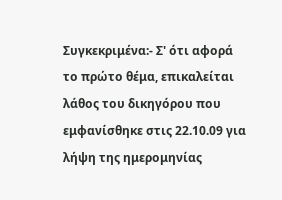Συγκεκριμένα:- Σ' ότι αφορά το πρώτο θέμα, επικαλείται λάθος του δικηγόρου που εμφανίσθηκε στις 22.10.09 για λήψη της ημερομηνίας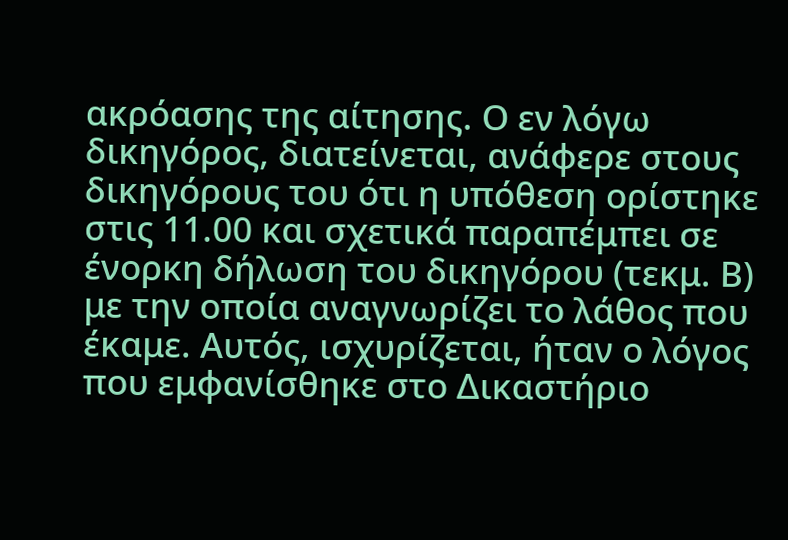ακρόασης της αίτησης. Ο εν λόγω δικηγόρος, διατείνεται, ανάφερε στους δικηγόρους του ότι η υπόθεση ορίστηκε στις 11.00 και σχετικά παραπέμπει σε ένορκη δήλωση του δικηγόρου (τεκμ. Β) με την οποία αναγνωρίζει το λάθος που έκαμε. Αυτός, ισχυρίζεται, ήταν ο λόγος που εμφανίσθηκε στο Δικαστήριο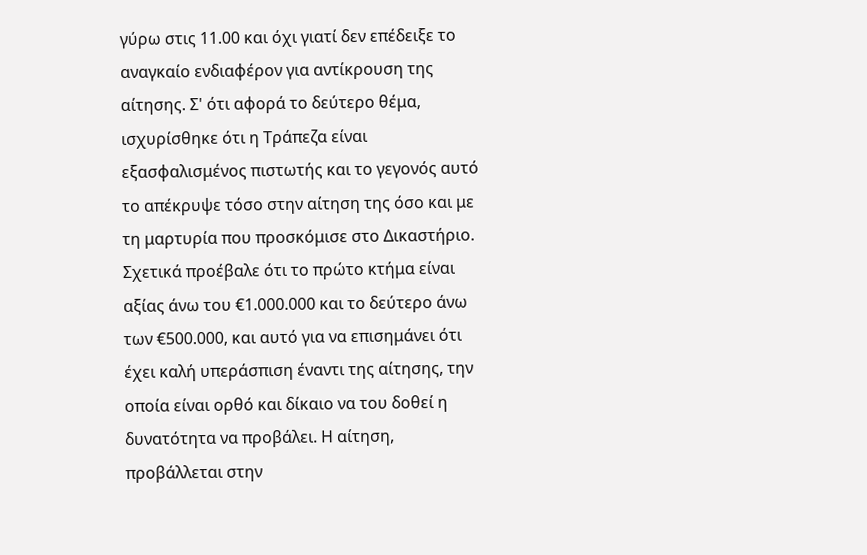γύρω στις 11.00 και όχι γιατί δεν επέδειξε το αναγκαίο ενδιαφέρον για αντίκρουση της αίτησης. Σ' ότι αφορά το δεύτερο θέμα, ισχυρίσθηκε ότι η Τράπεζα είναι εξασφαλισμένος πιστωτής και το γεγονός αυτό το απέκρυψε τόσο στην αίτηση της όσο και με τη μαρτυρία που προσκόμισε στο Δικαστήριο. Σχετικά προέβαλε ότι το πρώτο κτήμα είναι αξίας άνω του €1.000.000 και το δεύτερο άνω των €500.000, και αυτό για να επισημάνει ότι έχει καλή υπεράσπιση έναντι της αίτησης, την οποία είναι ορθό και δίκαιο να του δοθεί η δυνατότητα να προβάλει. Η αίτηση, προβάλλεται στην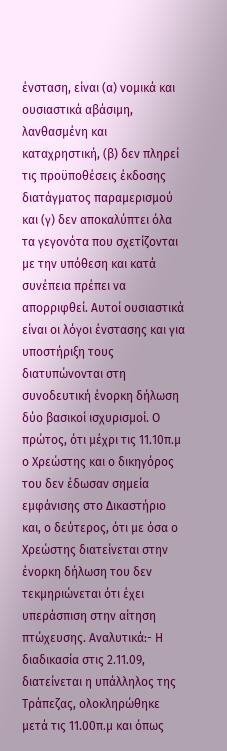ένσταση, είναι (α) νομικά και ουσιαστικά αβάσιμη, λανθασμένη και καταχρηστική, (β) δεν πληρεί τις προϋποθέσεις έκδοσης διατάγματος παραμερισμού και (γ) δεν αποκαλύπτει όλα τα γεγονότα που σχετίζονται με την υπόθεση και κατά συνέπεια πρέπει να απορριφθεί. Αυτοί ουσιαστικά είναι οι λόγοι ένστασης και για υποστήριξη τους διατυπώνονται στη συνοδευτική ένορκη δήλωση δύο βασικοί ισχυρισμοί. Ο πρώτος, ότι μέχρι τις 11.10π.μ ο Χρεώστης και ο δικηγόρος του δεν έδωσαν σημεία εμφάνισης στο Δικαστήριο και, ο δεύτερος, ότι με όσα ο Χρεώστης διατείνεται στην ένορκη δήλωση του δεν τεκμηριώνεται ότι έχει υπεράσπιση στην αίτηση πτώχευσης. Αναλυτικά:- Η διαδικασία στις 2.11.09, διατείνεται η υπάλληλος της Τράπεζας, ολοκληρώθηκε μετά τις 11.00π.μ και όπως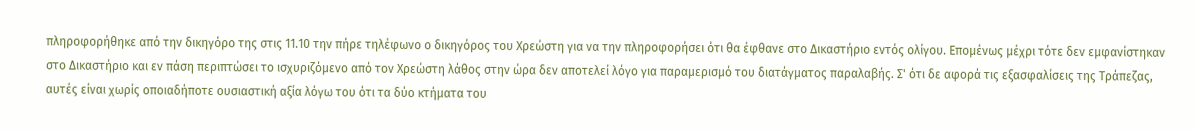πληροφορήθηκε από την δικηγόρο της στις 11.10 την πήρε τηλέφωνο ο δικηγόρος του Χρεώστη για να την πληροφορήσει ότι θα έφθανε στο Δικαστήριο εντός ολίγου. Επομένως μέχρι τότε δεν εμφανίστηκαν στο Δικαστήριο και εν πάση περιπτώσει το ισχυριζόμενο από τον Χρεώστη λάθος στην ώρα δεν αποτελεί λόγο για παραμερισμό του διατάγματος παραλαβής. Σ' ότι δε αφορά τις εξασφαλίσεις της Τράπεζας, αυτές είναι χωρίς οποιαδήποτε ουσιαστική αξία λόγω του ότι τα δύο κτήματα του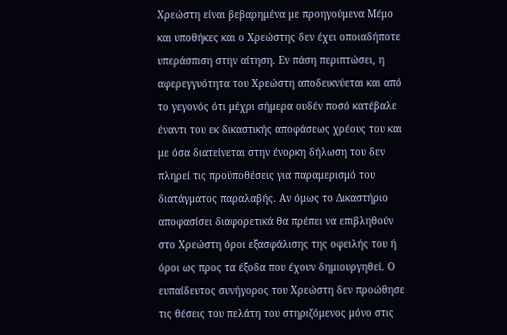Χρεώστη είναι βεβαρημένα με προηγούμενα Μέμο και υποθήκες και ο Χρεώστης δεν έχει οποιαδήποτε υπεράσπιση στην αίτηση. Εν πάση περιπτώσει, η αφερεγγυότητα του Χρεώστη αποδεικνύεται και από το γεγονός ότι μέχρι σήμερα ουδέν ποσό κατέβαλε έναντι του εκ δικαστικής αποφάσεως χρέους του και με όσα διατείνεται στην ένορκη δήλωση του δεν πληρεί τις προϋποθέσεις για παραμερισμό του διατάγματος παραλαβής. Αν όμως το Δικαστήριο αποφασίσει διαφορετικά θα πρέπει να επιβληθούν στο Χρεώστη όροι εξασφάλισης της οφειλής του ή όροι ως προς τα έξοδα που έχουν δημιουργηθεί. Ο ευπαίδευτος συνήγορος του Χρεώστη δεν προώθησε τις θέσεις του πελάτη του στηριζόμενος μόνο στις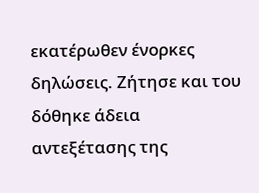εκατέρωθεν ένορκες δηλώσεις. Ζήτησε και του δόθηκε άδεια αντεξέτασης της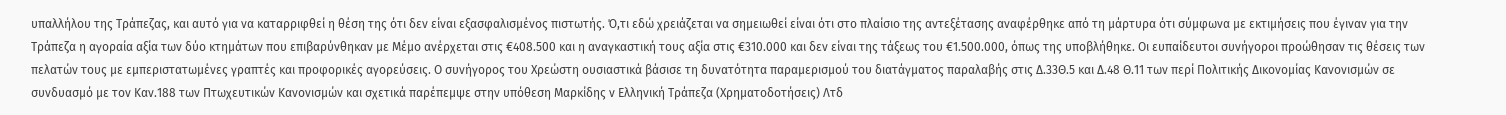υπαλλήλου της Τράπεζας, και αυτό για να καταρριφθεί η θέση της ότι δεν είναι εξασφαλισμένος πιστωτής. Ό,τι εδώ χρειάζεται να σημειωθεί είναι ότι στο πλαίσιο της αντεξέτασης αναφέρθηκε από τη μάρτυρα ότι σύμφωνα με εκτιμήσεις που έγιναν για την Τράπεζα η αγοραία αξία των δύο κτημάτων που επιβαρύνθηκαν με Μέμο ανέρχεται στις €408.500 και η αναγκαστική τους αξία στις €310.000 και δεν είναι της τάξεως του €1.500.000, όπως της υποβλήθηκε. Οι ευπαίδευτοι συνήγοροι προώθησαν τις θέσεις των πελατών τους με εμπεριστατωμένες γραπτές και προφορικές αγορεύσεις. Ο συνήγορος του Χρεώστη ουσιαστικά βάσισε τη δυνατότητα παραμερισμού του διατάγματος παραλαβής στις Δ.33Θ.5 και Δ.48 Θ.11 των περί Πολιτικής Δικονομίας Κανονισμών σε συνδυασμό με τον Καν.188 των Πτωχευτικών Κανονισμών και σχετικά παρέπεμψε στην υπόθεση Μαρκίδης ν Ελληνική Τράπεζα (Χρηματοδοτήσεις) Λτδ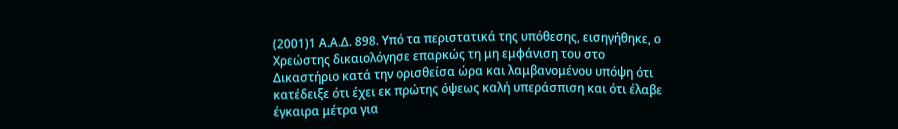(2001)1 Α.Α.Δ. 898. Υπό τα περιστατικά της υπόθεσης, εισηγήθηκε, ο Χρεώστης δικαιολόγησε επαρκώς τη μη εμφάνιση του στο Δικαστήριο κατά την ορισθείσα ώρα και λαμβανομένου υπόψη ότι κατέδειξε ότι έχει εκ πρώτης όψεως καλή υπεράσπιση και ότι έλαβε έγκαιρα μέτρα για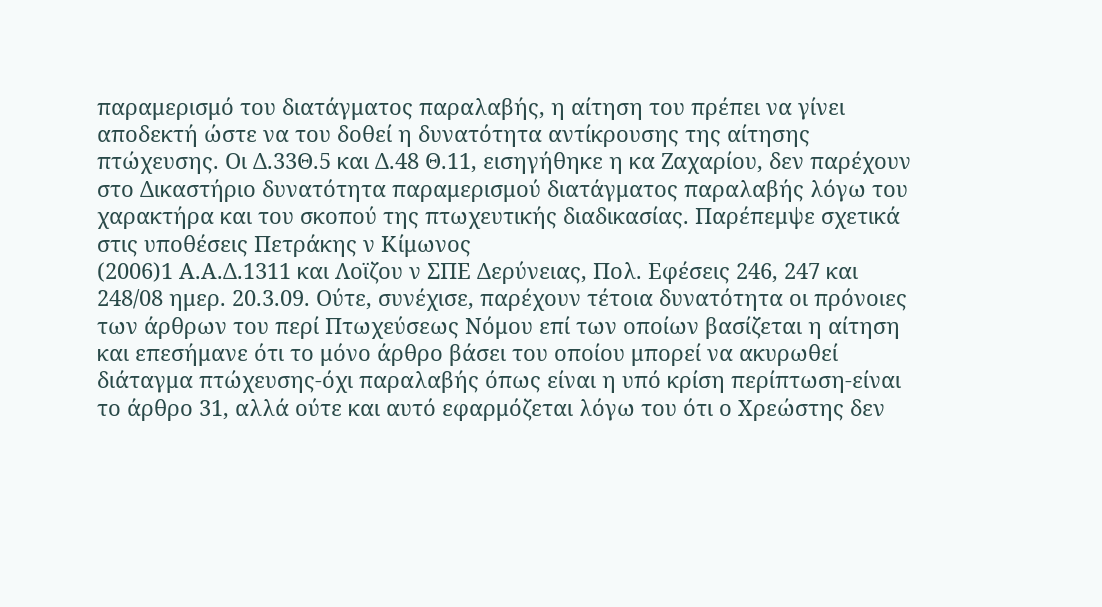παραμερισμό του διατάγματος παραλαβής, η αίτηση του πρέπει να γίνει αποδεκτή ώστε να του δοθεί η δυνατότητα αντίκρουσης της αίτησης πτώχευσης. Οι Δ.33Θ.5 και Δ.48 Θ.11, εισηγήθηκε η κα Ζαχαρίου, δεν παρέχουν στο Δικαστήριο δυνατότητα παραμερισμού διατάγματος παραλαβής λόγω του χαρακτήρα και του σκοπού της πτωχευτικής διαδικασίας. Παρέπεμψε σχετικά στις υποθέσεις Πετράκης ν Κίμωνος
(2006)1 Α.Α.Δ.1311 και Λοϊζου ν ΣΠΕ Δερύνειας, Πολ. Εφέσεις 246, 247 και 248/08 ημερ. 20.3.09. Ούτε, συνέχισε, παρέχουν τέτοια δυνατότητα οι πρόνοιες των άρθρων του περί Πτωχεύσεως Νόμου επί των οποίων βασίζεται η αίτηση και επεσήμανε ότι το μόνο άρθρο βάσει του οποίου μπορεί να ακυρωθεί διάταγμα πτώχευσης-όχι παραλαβής όπως είναι η υπό κρίση περίπτωση-είναι το άρθρο 31, αλλά ούτε και αυτό εφαρμόζεται λόγω του ότι ο Χρεώστης δεν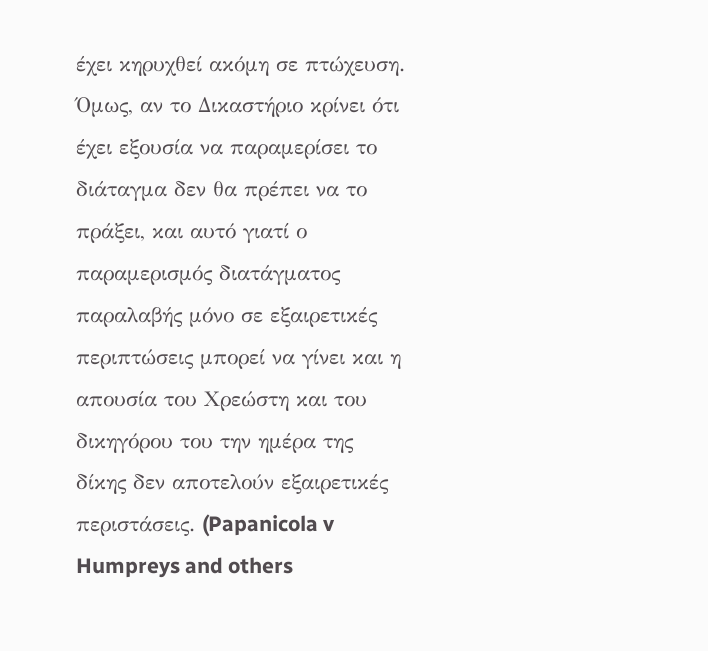έχει κηρυχθεί ακόμη σε πτώχευση. Όμως, αν το Δικαστήριο κρίνει ότι έχει εξουσία να παραμερίσει το διάταγμα δεν θα πρέπει να το πράξει, και αυτό γιατί ο παραμερισμός διατάγματος παραλαβής μόνο σε εξαιρετικές περιπτώσεις μπορεί να γίνει και η απουσία του Χρεώστη και του δικηγόρου του την ημέρα της δίκης δεν αποτελούν εξαιρετικές περιστάσεις. (Papanicola v Humpreys and others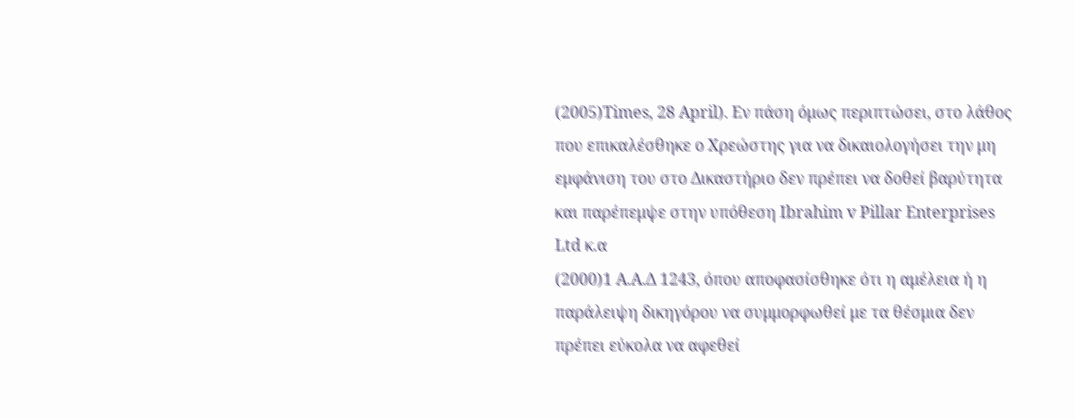(2005)Times, 28 April). Εν πάση όμως περιπτώσει, στο λάθος που επικαλέσθηκε ο Χρεώστης για να δικαιολογήσει την μη εμφάνιση του στο Δικαστήριο δεν πρέπει να δοθεί βαρύτητα και παρέπεμψε στην υπόθεση Ibrahim v Pillar Enterprises Ltd κ.α
(2000)1 Α.Α.Δ 1243, όπου αποφασίσθηκε ότι η αμέλεια ή η παράλειψη δικηγόρου να συμμορφωθεί με τα θέσμια δεν πρέπει εύκολα να αφεθεί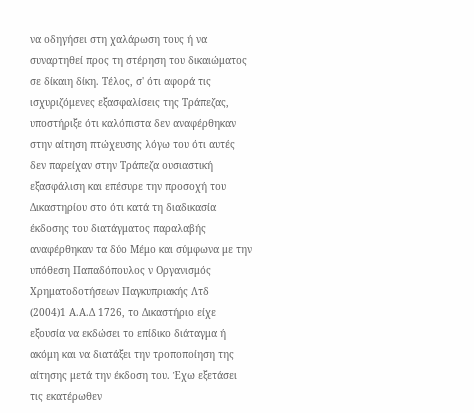να οδηγήσει στη χαλάρωση τους ή να συναρτηθεί προς τη στέρηση του δικαιώματος σε δίκαιη δίκη. Τέλος, σ' ότι αφορά τις ισχυριζόμενες εξασφαλίσεις της Τράπεζας, υποστήριξε ότι καλόπιστα δεν αναφέρθηκαν στην αίτηση πτώχευσης λόγω του ότι αυτές δεν παρείχαν στην Τράπεζα ουσιαστική εξασφάλιση και επέσυρε την προσοχή του Δικαστηρίου στο ότι κατά τη διαδικασία έκδοσης του διατάγματος παραλαβής αναφέρθηκαν τα δύο Μέμο και σύμφωνα με την υπόθεση Παπαδόπουλος ν Οργανισμός Χρηματοδοτήσεων Παγκυπριακής Λτδ
(2004)1 Α.Α.Δ 1726, το Δικαστήριο είχε εξουσία να εκδώσει το επίδικο διάταγμα ή ακόμη και να διατάξει την τροποποίηση της αίτησης μετά την έκδοση του. Έχω εξετάσει τις εκατέρωθεν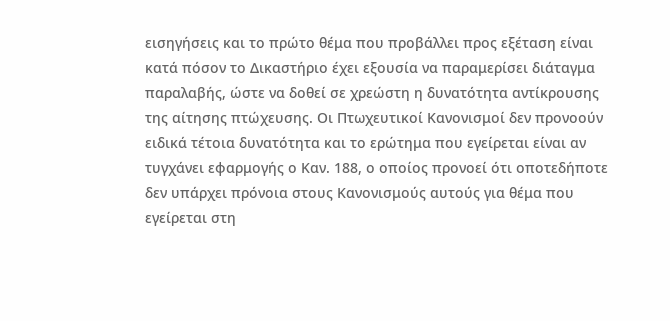εισηγήσεις και το πρώτο θέμα που προβάλλει προς εξέταση είναι κατά πόσον το Δικαστήριο έχει εξουσία να παραμερίσει διάταγμα παραλαβής, ώστε να δοθεί σε χρεώστη η δυνατότητα αντίκρουσης της αίτησης πτώχευσης. Οι Πτωχευτικοί Κανονισμοί δεν προνοούν ειδικά τέτοια δυνατότητα και το ερώτημα που εγείρεται είναι αν τυγχάνει εφαρμογής ο Καν. 188, ο οποίος προνοεί ότι οποτεδήποτε δεν υπάρχει πρόνοια στους Κανονισμούς αυτούς για θέμα που εγείρεται στη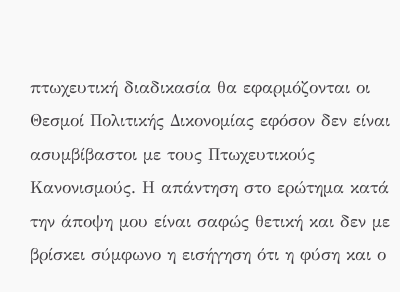πτωχευτική διαδικασία θα εφαρμόζονται οι Θεσμοί Πολιτικής Δικονομίας εφόσον δεν είναι ασυμβίβαστοι με τους Πτωχευτικούς Κανονισμούς. Η απάντηση στο ερώτημα κατά την άποψη μου είναι σαφώς θετική και δεν με βρίσκει σύμφωνο η εισήγηση ότι η φύση και ο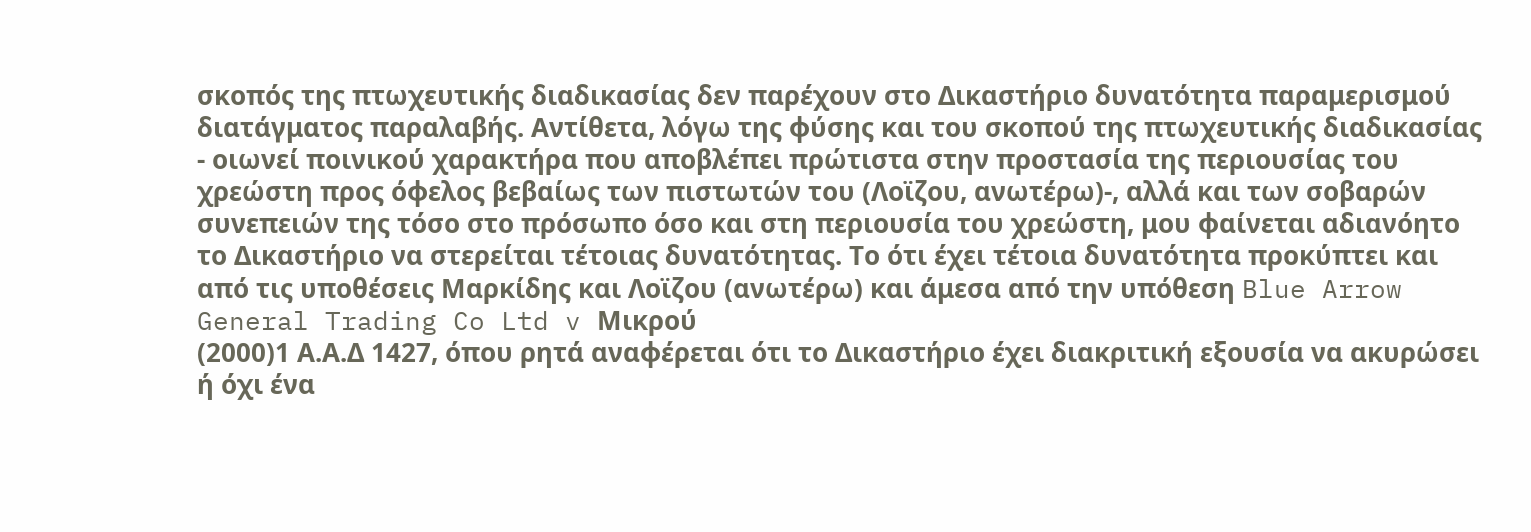σκοπός της πτωχευτικής διαδικασίας δεν παρέχουν στο Δικαστήριο δυνατότητα παραμερισμού διατάγματος παραλαβής. Αντίθετα, λόγω της φύσης και του σκοπού της πτωχευτικής διαδικασίας - οιωνεί ποινικού χαρακτήρα που αποβλέπει πρώτιστα στην προστασία της περιουσίας του χρεώστη προς όφελος βεβαίως των πιστωτών του (Λοϊζου, ανωτέρω)-, αλλά και των σοβαρών συνεπειών της τόσο στο πρόσωπο όσο και στη περιουσία του χρεώστη, μου φαίνεται αδιανόητο το Δικαστήριο να στερείται τέτοιας δυνατότητας. Το ότι έχει τέτοια δυνατότητα προκύπτει και από τις υποθέσεις Μαρκίδης και Λοϊζου (ανωτέρω) και άμεσα από την υπόθεση Blue Arrow General Trading Co Ltd v Μικρού
(2000)1 Α.Α.Δ 1427, όπου ρητά αναφέρεται ότι το Δικαστήριο έχει διακριτική εξουσία να ακυρώσει ή όχι ένα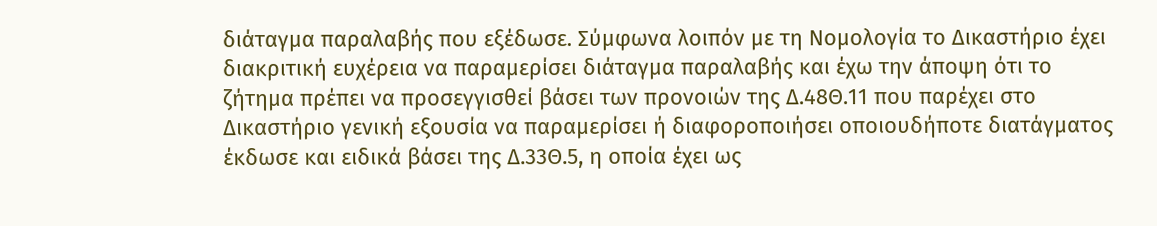διάταγμα παραλαβής που εξέδωσε. Σύμφωνα λοιπόν με τη Νομολογία το Δικαστήριο έχει διακριτική ευχέρεια να παραμερίσει διάταγμα παραλαβής και έχω την άποψη ότι το ζήτημα πρέπει να προσεγγισθεί βάσει των προνοιών της Δ.48Θ.11 που παρέχει στο Δικαστήριο γενική εξουσία να παραμερίσει ή διαφοροποιήσει οποιουδήποτε διατάγματος έκδωσε και ειδικά βάσει της Δ.33Θ.5, η οποία έχει ως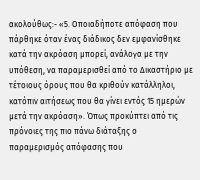ακολούθως:- «5. Οποιαδήποτε απόφαση που πάρθηκε όταν ένας διάδικος δεν εμφανίσθηκε κατά την ακρόαση μπορεί, ανάλογα με την υπόθεση, να παραμερισθεί από το Δικαστήριο με τέτοιους όρους που θα κριθούν κατάλληλοι, κατόπιν αιτήσεως που θα γίνει εντός 15 ημερών μετά την ακρόαση». Όπως προκύπτει από τις πρόνοιες της πιο πάνω διάταξης ο παραμερισμός απόφασης που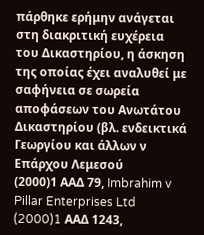πάρθηκε ερήμην ανάγεται στη διακριτική ευχέρεια του Δικαστηρίου, η άσκηση της οποίας έχει αναλυθεί με σαφήνεια σε σωρεία αποφάσεων του Ανωτάτου Δικαστηρίου (βλ. ενδεικτικά Γεωργίου και άλλων ν Επάρχου Λεμεσού
(2000)1 ΑΑΔ 79, Imbrahim v Pillar Enterprises Ltd
(2000)1 AAΔ 1243,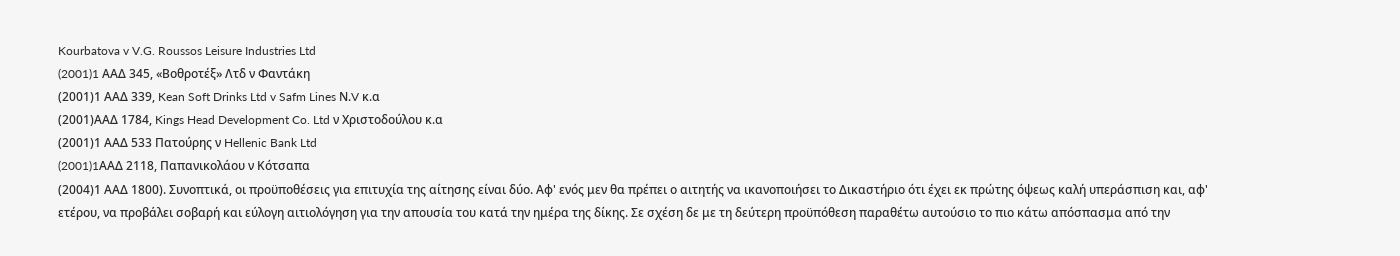Kourbatova v V.G. Roussos Leisure Industries Ltd
(2001)1 AAΔ 345, «Βοθροτέξ» Λτδ ν Φαντάκη
(2001)1 ΑΑΔ 339, Kean Soft Drinks Ltd v Safm Lines Ν.V κ.α
(2001)ΑΑΔ 1784, Kings Head Development Co. Ltd ν Χριστοδούλου κ.α
(2001)1 ΑΑΔ 533 Πατούρης ν Hellenic Bank Ltd
(2001)1AAΔ 2118, Παπανικολάου ν Κότσαπα
(2004)1 ΑΑΔ 1800). Συνοπτικά, οι προϋποθέσεις για επιτυχία της αίτησης είναι δύο. Αφ' ενός μεν θα πρέπει ο αιτητής να ικανοποιήσει το Δικαστήριο ότι έχει εκ πρώτης όψεως καλή υπεράσπιση και, αφ' ετέρου, να προβάλει σοβαρή και εύλογη αιτιολόγηση για την απουσία του κατά την ημέρα της δίκης. Σε σχέση δε με τη δεύτερη προϋπόθεση παραθέτω αυτούσιο το πιο κάτω απόσπασμα από την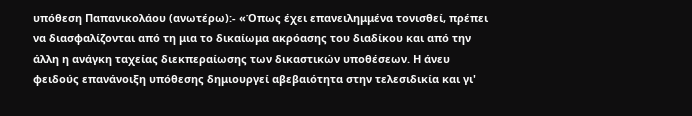υπόθεση Παπανικολάου (ανωτέρω):- «Όπως έχει επανειλημμένα τονισθεί, πρέπει να διασφαλίζονται από τη μια το δικαίωμα ακρόασης του διαδίκου και από την άλλη η ανάγκη ταχείας διεκπεραίωσης των δικαστικών υποθέσεων. Η άνευ φειδούς επανάνοιξη υπόθεσης δημιουργεί αβεβαιότητα στην τελεσιδικία και γι'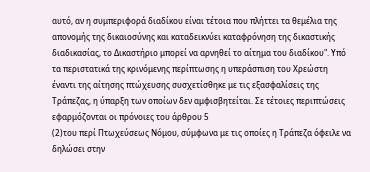αυτό, αν η συμπεριφορά διαδίκου είναι τέτοια που πλήττει τα θεμέλια της απονομής της δικαιοσύνης και καταδεικνύει καταφρόνηση της δικαστικής διαδικασίας, το Δικαστήριο μπορεί να αρνηθεί το αίτημα του διαδίκου". Υπό τα περιστατικά της κρινόμενης περίπτωσης η υπεράσπιση του Χρεώστη έναντι της αίτησης πτώχευσης συσχετίσθηκε με τις εξασφαλίσεις της Τράπεζας, η ύπαρξη των οποίων δεν αμφισβητείται. Σε τέτοιες περιπτώσεις εφαρμόζονται οι πρόνοιες του άρθρου 5
(2)του περί Πτωχεύσεως Νόμου, σύμφωνα με τις οποίες η Τράπεζα όφειλε να δηλώσει στην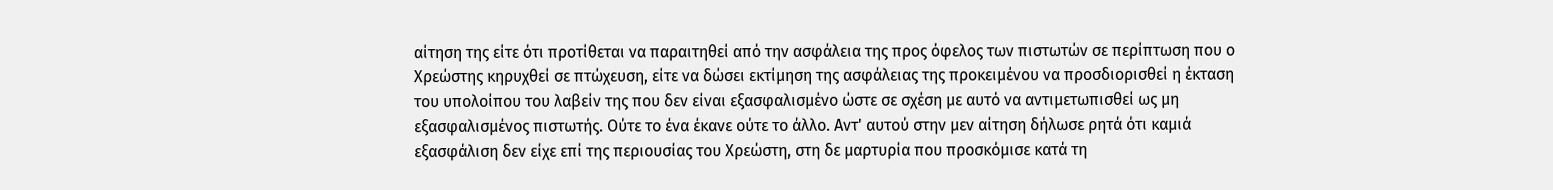αίτηση της είτε ότι προτίθεται να παραιτηθεί από την ασφάλεια της προς όφελος των πιστωτών σε περίπτωση που ο Χρεώστης κηρυχθεί σε πτώχευση, είτε να δώσει εκτίμηση της ασφάλειας της προκειμένου να προσδιορισθεί η έκταση του υπολοίπου του λαβείν της που δεν είναι εξασφαλισμένο ώστε σε σχέση με αυτό να αντιμετωπισθεί ως μη εξασφαλισμένος πιστωτής. Ούτε το ένα έκανε ούτε το άλλο. Αντ' αυτού στην μεν αίτηση δήλωσε ρητά ότι καμιά εξασφάλιση δεν είχε επί της περιουσίας του Χρεώστη, στη δε μαρτυρία που προσκόμισε κατά τη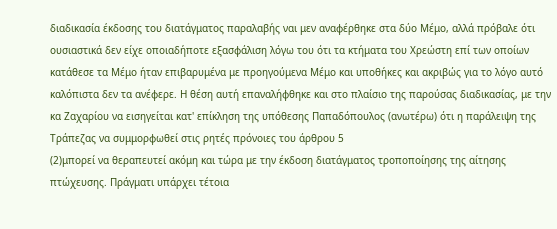διαδικασία έκδοσης του διατάγματος παραλαβής ναι μεν αναφέρθηκε στα δύο Μέμο, αλλά πρόβαλε ότι ουσιαστικά δεν είχε οποιαδήποτε εξασφάλιση λόγω του ότι τα κτήματα του Χρεώστη επί των οποίων κατάθεσε τα Μέμο ήταν επιβαρυμένα με προηγούμενα Μέμο και υποθήκες και ακριβώς για το λόγο αυτό καλόπιστα δεν τα ανέφερε. Η θέση αυτή επαναλήφθηκε και στο πλαίσιο της παρούσας διαδικασίας, με την κα Ζαχαρίου να εισηγείται κατ' επίκληση της υπόθεσης Παπαδόπουλος (ανωτέρω) ότι η παράλειψη της Τράπεζας να συμμορφωθεί στις ρητές πρόνοιες του άρθρου 5
(2)μπορεί να θεραπευτεί ακόμη και τώρα με την έκδοση διατάγματος τροποποίησης της αίτησης πτώχευσης. Πράγματι υπάρχει τέτοια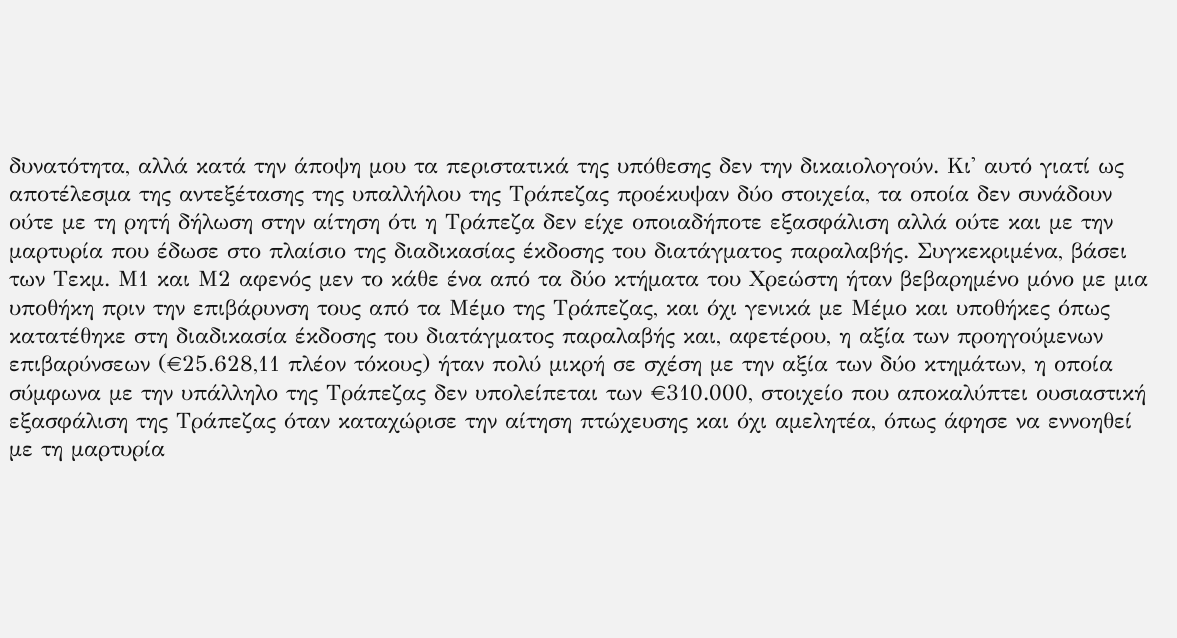δυνατότητα, αλλά κατά την άποψη μου τα περιστατικά της υπόθεσης δεν την δικαιολογούν. Κι' αυτό γιατί ως αποτέλεσμα της αντεξέτασης της υπαλλήλου της Τράπεζας προέκυψαν δύο στοιχεία, τα οποία δεν συνάδουν ούτε με τη ρητή δήλωση στην αίτηση ότι η Τράπεζα δεν είχε οποιαδήποτε εξασφάλιση αλλά ούτε και με την μαρτυρία που έδωσε στο πλαίσιο της διαδικασίας έκδοσης του διατάγματος παραλαβής. Συγκεκριμένα, βάσει των Τεκμ. Μ1 και Μ2 αφενός μεν το κάθε ένα από τα δύο κτήματα του Χρεώστη ήταν βεβαρημένο μόνο με μια υποθήκη πριν την επιβάρυνση τους από τα Μέμο της Τράπεζας, και όχι γενικά με Μέμο και υποθήκες όπως κατατέθηκε στη διαδικασία έκδοσης του διατάγματος παραλαβής και, αφετέρου, η αξία των προηγούμενων επιβαρύνσεων (€25.628,11 πλέον τόκους) ήταν πολύ μικρή σε σχέση με την αξία των δύο κτημάτων, η οποία σύμφωνα με την υπάλληλο της Τράπεζας δεν υπολείπεται των €310.000, στοιχείο που αποκαλύπτει ουσιαστική εξασφάλιση της Τράπεζας όταν καταχώρισε την αίτηση πτώχευσης και όχι αμελητέα, όπως άφησε να εννοηθεί με τη μαρτυρία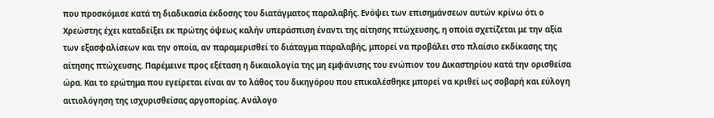που προσκόμισε κατά τη διαδικασία έκδοσης του διατάγματος παραλαβής. Ενόψει των επισημάνσεων αυτών κρίνω ότι ο Χρεώστης έχει καταδείξει εκ πρώτης όψεως καλήν υπεράσπιση έναντι της αίτησης πτώχευσης, η οποία σχετίζεται με την αξία των εξασφαλίσεων και την οποία, αν παραμερισθεί το διάταγμα παραλαβής, μπορεί να προβάλει στο πλαίσιο εκδίκασης της αίτησης πτώχευσης. Παρέμεινε προς εξέταση η δικαιολογία της μη εμφάνισης του ενώπιον του Δικαστηρίου κατά την ορισθείσα ώρα. Και το ερώτημα που εγείρεται είναι αν το λάθος του δικηγόρου που επικαλέσθηκε μπορεί να κριθεί ως σοβαρή και εύλογη αιτιολόγηση της ισχυρισθείσας αργοπορίας. Ανάλογο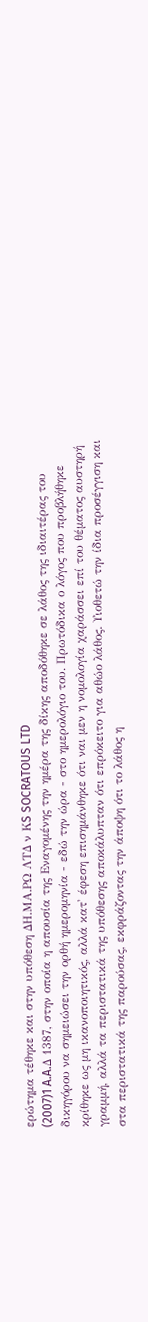ερώτημα τέθηκε και στην υπόθεση ΔΗ.ΜΑ.ΡΩ ΛΤΔ ν ΚS SOCRATOUS LTD
(2007)1 A.A.Δ 1387, στην οποία η απουσία της Εναγομένης την ημέρα της δίκης αποδόθηκε σε λάθος της ιδιαιτέρας του δικηγόρου να σημειώσει την ορθή ημερομηνία - εδώ την ώρα - στο ημερολόγιο του. Πρωτόδικα ο λόγος που προβλήθηκε κρίθηκε ως μη ικανοποιητικός, αλλά κατ' έφεση επισημάνθηκε ότι ναι μεν η νομολογία χαράσσει επί του θέματος αυστηρή γραμμή, αλλά τα περιστατικά της υπόθεσης αποκάλυπταν ότι επρόκειτο για αθώο λάθος. Υιοθετώ την ίδια προσέγγιση και στα περιστατικά της παρούσας, εκφράζοντας την άποψη ότι το λάθος η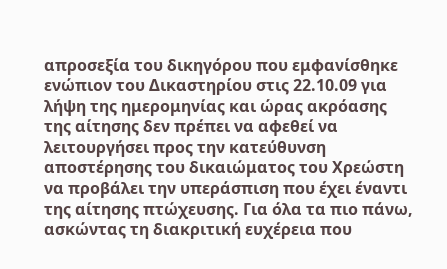απροσεξία του δικηγόρου που εμφανίσθηκε ενώπιον του Δικαστηρίου στις 22.10.09 για λήψη της ημερομηνίας και ώρας ακρόασης της αίτησης δεν πρέπει να αφεθεί να λειτουργήσει προς την κατεύθυνση αποστέρησης του δικαιώματος του Χρεώστη να προβάλει την υπεράσπιση που έχει έναντι της αίτησης πτώχευσης. Για όλα τα πιο πάνω, ασκώντας τη διακριτική ευχέρεια που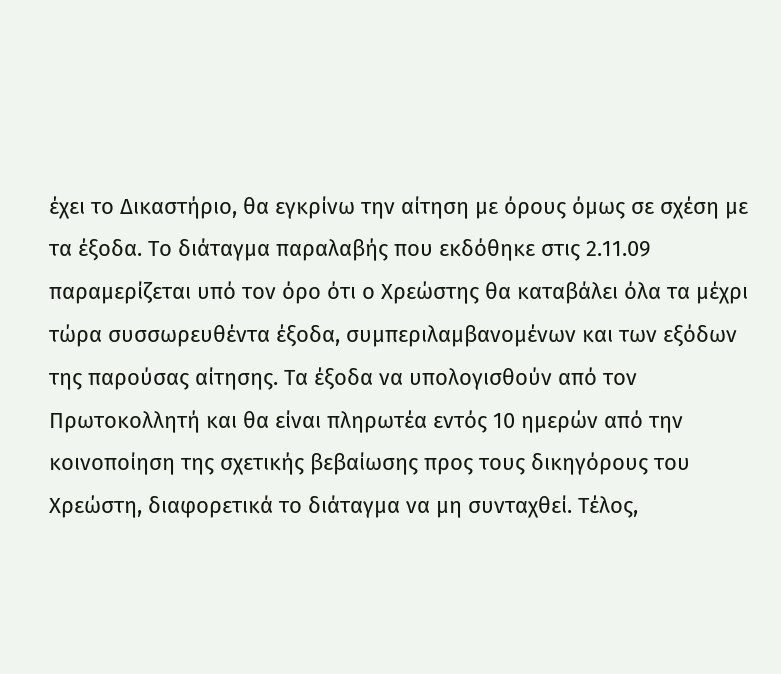έχει το Δικαστήριο, θα εγκρίνω την αίτηση με όρους όμως σε σχέση με τα έξοδα. Το διάταγμα παραλαβής που εκδόθηκε στις 2.11.09 παραμερίζεται υπό τον όρο ότι ο Χρεώστης θα καταβάλει όλα τα μέχρι τώρα συσσωρευθέντα έξοδα, συμπεριλαμβανομένων και των εξόδων της παρούσας αίτησης. Τα έξοδα να υπολογισθούν από τον Πρωτοκολλητή και θα είναι πληρωτέα εντός 10 ημερών από την κοινοποίηση της σχετικής βεβαίωσης προς τους δικηγόρους του Χρεώστη, διαφορετικά το διάταγμα να μη συνταχθεί. Τέλος,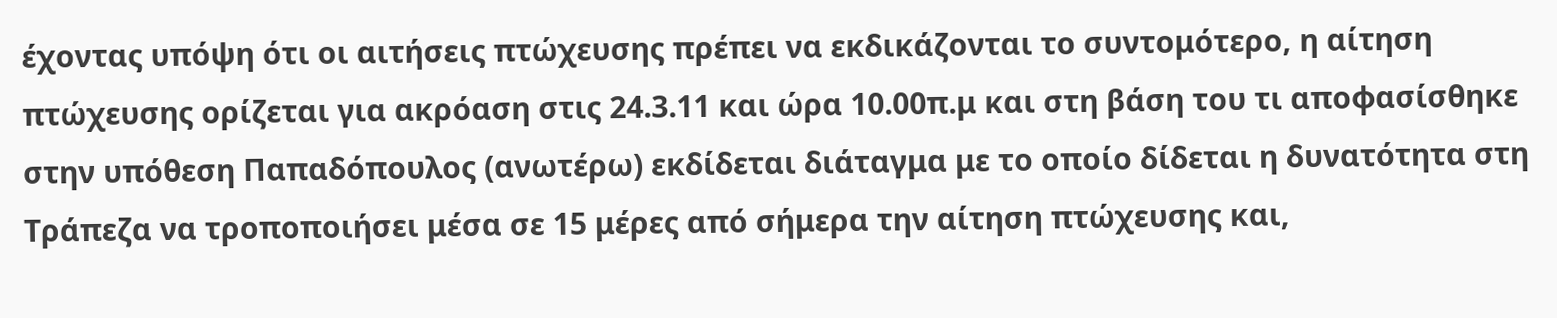έχοντας υπόψη ότι οι αιτήσεις πτώχευσης πρέπει να εκδικάζονται το συντομότερο, η αίτηση πτώχευσης ορίζεται για ακρόαση στις 24.3.11 και ώρα 10.00π.μ και στη βάση του τι αποφασίσθηκε στην υπόθεση Παπαδόπουλος (ανωτέρω) εκδίδεται διάταγμα με το οποίο δίδεται η δυνατότητα στη Τράπεζα να τροποποιήσει μέσα σε 15 μέρες από σήμερα την αίτηση πτώχευσης και,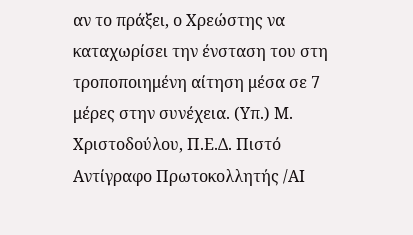αν το πράξει, ο Χρεώστης να καταχωρίσει την ένσταση του στη τροποποιημένη αίτηση μέσα σε 7 μέρες στην συνέχεια. (Υπ.) Μ. Χριστοδούλου, Π.Ε.Δ. Πιστό Αντίγραφο Πρωτοκολλητής /ΑΙ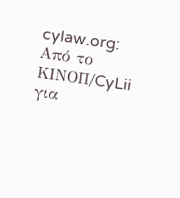cylaw.org: Από το ΚΙΝOΠ/CyLii για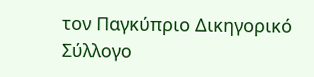τον Παγκύπριο Δικηγορικό Σύλλογο